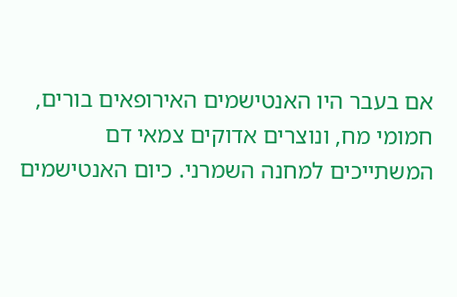אם בעבר היו האנטישמים האירופאים בורים, חמומי מח, ונוצרים אדוקים צמאי דם המשתייכים למחנה השמרני. כיום האנטישמים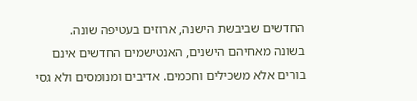החדשים שביבשת הישנה, ארוזים בעטיפה שונה.
בשונה מאחיהם הישנים, האנטישמים החדשים אינם בורים אלא משכילים וחכמים. אדיבים ומנומסים ולא גסי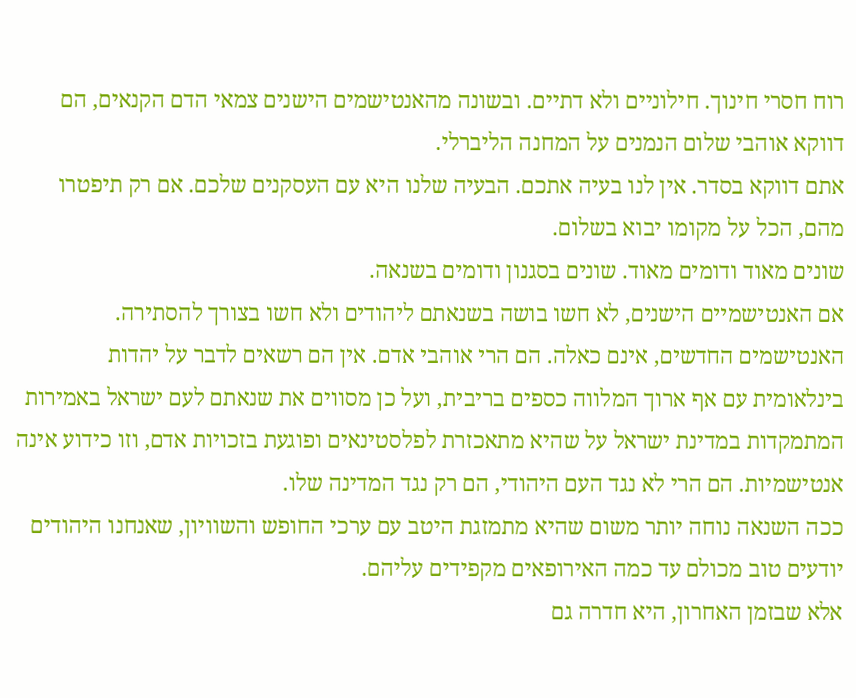רוח חסרי חינוך. חילוניים ולא דתיים. ובשונה מהאנטישמים הישנים צמאי הדם הקנאים, הם דווקא אוהבי שלום הנמנים על המחנה הליברלי.
אתם דווקא בסדר. אין לנו בעיה אתכם. הבעיה שלנו היא עם העסקנים שלכם. אם רק תיפטרו מהם, הכל על מקומו יבוא בשלום.
שונים מאוד ודומים מאוד. שונים בסגנון ודומים בשנאה.
אם האנטישמיים הישנים, לא חשו בושה בשנאתם ליהודים ולא חשו בצורך להסתירה. האנטישמים החדשים, אינם כאלה. הם הרי אוהבי אדם. אין הם רשאים לדבר על יהדות בינלאומית עם אף ארוך המלווה כספים בריבית, ועל כן מסווים את שנאתם לעם ישראל באמירות המתמקדות במדינת ישראל על שהיא מתאכזרת לפלסטינאים ופוגעת בזכויות אדם, וזו כידוע אינה אנטישמיות. הם הרי לא נגד העם היהודי, הם רק נגד המדינה שלו.
ככה השנאה נוחה יותר משום שהיא מתמזגת היטב עם ערכי החופש והשוויון, שאנחנו היהודים יודעים טוב מכולם עד כמה האירופאים מקפידים עליהם.
אלא שבזמן האחרון, היא חדרה גם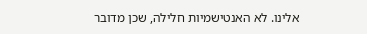אלינו. לא האנטישמיות חלילה, שכן מדובר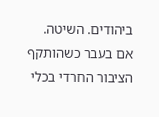ביהודים. השיטה.
אם בעבר כשהותקף הציבור החרדי בכלי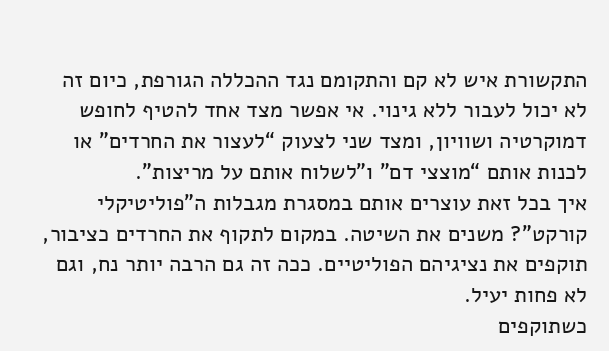התקשורת איש לא קם והתקומם נגד ההכללה הגורפת, כיום זה לא יכול לעבור ללא גינוי. אי אפשר מצד אחד להטיף לחופש דמוקרטיה ושוויון, ומצד שני לצעוק “לעצור את החרדים” או לכנות אותם “מוצצי דם” ו”לשלוח אותם על מריצות”.
איך בכל זאת עוצרים אותם במסגרת מגבלות ה”פוליטיקלי קורקט”? משנים את השיטה. במקום לתקוף את החרדים כציבור, תוקפים את נציגיהם הפוליטיים. ככה זה גם הרבה יותר נח, וגם לא פחות יעיל.
כשתוקפים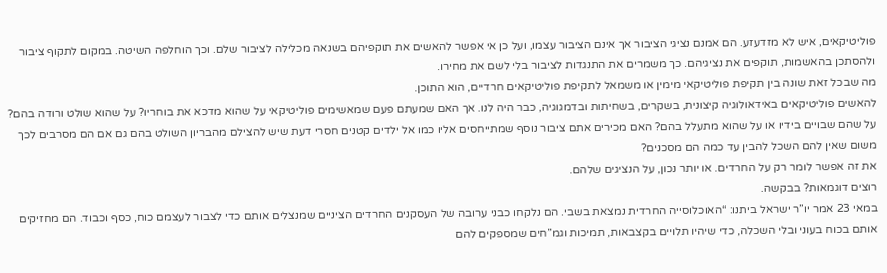פוליטיקאים, איש לא מזדעזע. הם אמנם נציגי הציבור אך אינם הציבור עצמו, ועל כן אי אפשר להאשים את תוקפיהם בשנאה מכלילה לציבור שלם. וכך הוחלפה השיטה. במקום לתקוף ציבור ולהסתכן בהאשמות, תוקפים את נציגיהם. כך משמרים את התנגדות לציבור בלי לשם את מחירו.
מה שבכל זאת שונה בין תקיפת פוליטיקאי מימין או משמאל לתקיפת פוליטיקאים חרדיים, הוא התוכן.
להאשים פוליטיקאים באידאולוגיה קיצונית, בשקרים, בשחיתות ובדמגוגיה, כבר היה לנו. אך האם שמעתם פעם שמאשימים פוליטיקאי על שהוא מדכא את בוחריו? על שהוא שולט ורודה בהם? על שהם שבויים בידיו או על שהוא מתעלל בהם? האם מכירים אתם ציבור נוסף שמתייחסים אליו כמו אל ילדים קטנים חסרי דעת שיש להצילם מהבריון השולט בהם גם אם הם מסרבים לכך משום שאין להם השכל להבין עד כמה הם מסכנים?
את זה אפשר לומר רק על החרדים. או יותר נכון, על הנציגים שלהם.
רוצים דוגמאות? בבקשה.
במאי 23 אמר יו”ר ישראל ביתנו: “האוכלוסייה החרדית נמצאת בשבי. הם נלקחו כבני ערובה של העסקנים החרדים הציניים שמנצלים אותם כדי לצבור לעצמם כוח, כסף וכבוד. הם מחזיקים אותם בכוח בעוני ובלי השכלה, כדי שיהיו תלויים בקצבאות, תמיכות וגמ”חים שמספקים להם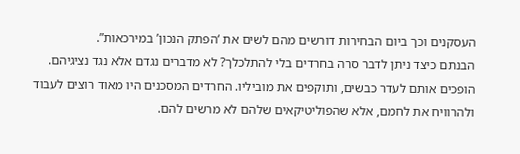העסקנים וכך ביום הבחירות דורשים מהם לשים את ‘הפתק הנכון’ במירכאות”.
הבנתם כיצד ניתן לדבר סרה בחרדים בלי להתלכלך? לא מדברים נגדם אלא נגד נציגיהם. הופכים אותם לעדר כבשים, ותוקפים את מוביליו. החרדים המסכנים היו מאוד רוצים לעבוד ולהרוויח את לחמם, אלא שהפוליטיקאים שלהם לא מרשים להם.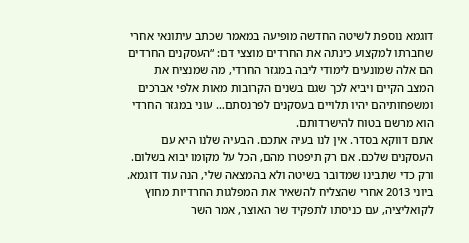דוגמא נוספת לשיטה החדשה מופיעה במאמר שכתב עיתונאי אחרי שחברתו למקצוע כינתה את החרדים מוצצי דם: “העסקנים החרדים הם אלה שמונעים לימודי ליבה במגזר החרדי, מה שמנציח את המצב הקיים ויביא לכך שגם בשנים הקרובות מאות אלפי אברכים ומשפחותיהם יהיו תלויים בעסקנים לפרנסתם… עוני במגזר החרדי הוא מרשם בטוח להישרדותם.
אתם דווקא בסדר. אין לנו בעיה אתכם. הבעיה שלנו היא עם העסקנים שלכם. אם רק תיפטרו מהם, הכל על מקומו יבוא בשלום.
ורק כדי שתבינו שמדובר בשיטה ולא בהמצאה שלי, הנה עוד דוגמא.
ביוני 2013 אחרי שהצליח להשאיר את המפלגות החרדיות מחוץ לקואליציה, עם כניסתו לתפקיד שר האוצר, אמר השר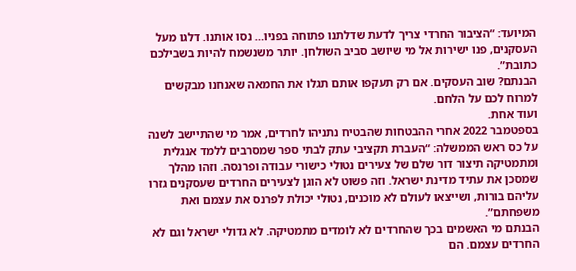המיועד: “הציבור החרדי צריך לדעת שדלתנו פתוחה בפניו… נסו אותנו. דלגו מעל העסקנים, פנו ישירות אל מי שיושב סביב השולחן. יותר משנשמח להיות בשבילכם כתובת”.
הבנתם? שוב העסקים. אם רק תעקפו אותם תגלו את החמאה שאנחנו מבקשים למרוח לכם על הלחם.
ועוד אחת.
בספטמבר 2022 אחרי ההבטחות שהבטיח נתניהו לחרדים, אמר מי שהתיישב לשנה על כס ראש הממשלה: “העברת תקציבי עתק לבתי ספר שמסרבים ללמד אנגלית ומתמטיקה תיצור דור שלם של צעירים נטולי כישורי עבודה ופרנסה. וזהו מהלך שמסכן את עתיד מדינת ישראל. וזה פשוט לא הוגן לצעירים החרדים שעסקנים גזרו עליהם בורות, ושייצאו לעולם לא מוכנים, נטולי יכולת לפרנס את עצמם ואת משפחתם”.
הבנתם מי האשמים בכך שהחרדים לא לומדים מתמטיקה. לא גדולי ישראל וגם לא החרדים עצמם. הם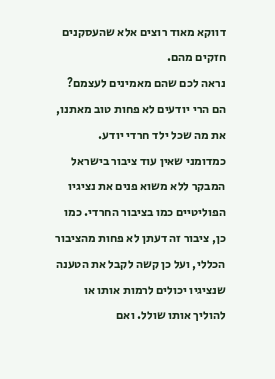דווקא מאוד רוצים אלא שהעסקנים חזקים מהם.
נראה לכם שהם מאמינים לעצמם? הם הרי יודעים לא פחות טוב מאתנו, את מה שכל ילד חרדי יודע.
כמדומני שאין עוד ציבור בישראל המבקר ללא משוא פנים את נציגיו הפוליטיים כמו בציבור החרדי. כמו כן, ציבור זה דעתן לא פחות מהציבור הכללי, ועל כן קשה לקבל את הטענה שנציגיו יכולים לרמות אותו או להוליך אותו שולל. ואם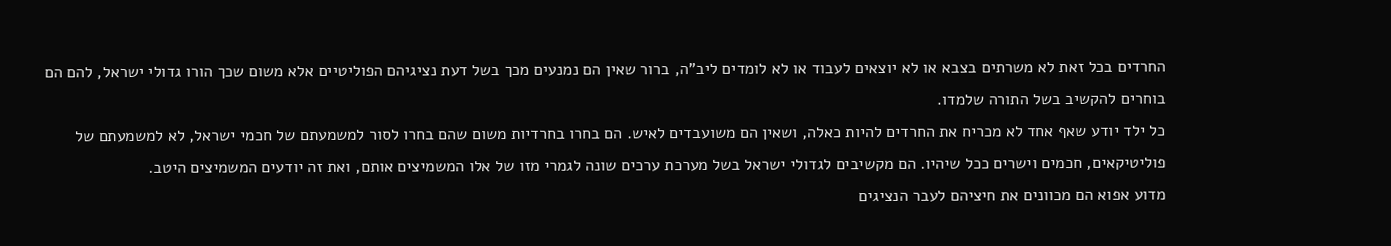החרדים בכל זאת לא משרתים בצבא או לא יוצאים לעבוד או לא לומדים ליב”ה, ברור שאין הם נמנעים מכך בשל דעת נציגיהם הפוליטיים אלא משום שכך הורו גדולי ישראל, להם הם בוחרים להקשיב בשל התורה שלמדו.
כל ילד יודע שאף אחד לא מכריח את החרדים להיות כאלה, ושאין הם משועבדים לאיש. הם בחרו בחרדיות משום שהם בחרו לסור למשמעתם של חכמי ישראל, לא למשמעתם של פוליטיקאים, חכמים וישרים ככל שיהיו. הם מקשיבים לגדולי ישראל בשל מערכת ערכים שונה לגמרי מזו של אלו המשמיצים אותם, ואת זה יודעים המשמיצים היטב.
מדוע אפוא הם מכוונים את חיציהם לעבר הנציגים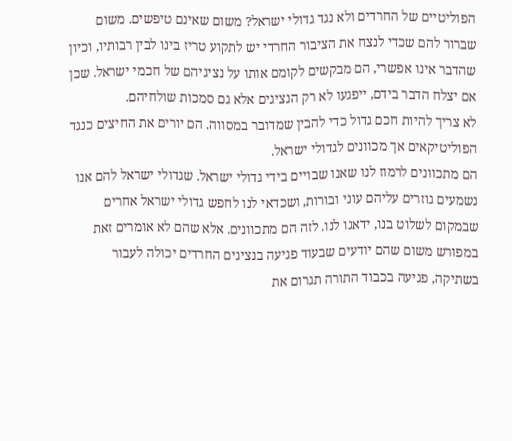הפוליטיים של החרדים ולא נגד גדולי ישראל? משום שאינם טיפשים. משום שברור להם שכדי לנצח את הציבור החרדי יש לתקוע טריז בינו לבין רבותיו, וכיון שהדבר אינו אפשרי, הם מבקשים לקומם אותו על נציגיהם של חכמי ישראל. שכן אם יצלח הדבר בידם, ייפגעו לא רק הנציגים אלא גם סמכות שולחיהם.
לא צריך להיות חכם גדול כדי להבין שמדובר במסווה. הם יורים את החיצים כנגד הפוליטיקאים אך מכוונים לגדולי ישראל.
הם מתכוונים לרמוז לנו שאנו שבויים בידי גדולי ישראל. שגדולי ישראל להם אנו נשמעים גוזרים עליהם עוני ובורות, ושכדאי לנו לחפש גדולי ישראל אחרים שבמקום לשלוט בנו, ידאגו לנו. לזה הם מתכוונים. אלא שהם לא אומרים זאת במפורש משום שהם יודעים שבעוד פגיעה בנציגים החרדים יכולה לעבור בשתיקה, פגיעה בכבוד התורה תגרום את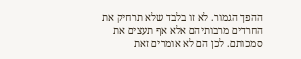ההפך הגמור. לא זו בלבד שלא תרחיק את החרדים מרבותיהם אלא אף תעצים את סמכותם. לכן הם לא אומרים זאת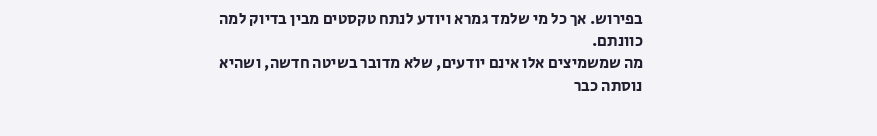בפירוש. אך כל מי שלמד גמרא ויודע לנתח טקסטים מבין בדיוק למה כוונתם.
מה שמשמיצים אלו אינם יודעים, שלא מדובר בשיטה חדשה, ושהיא נוסתה כבר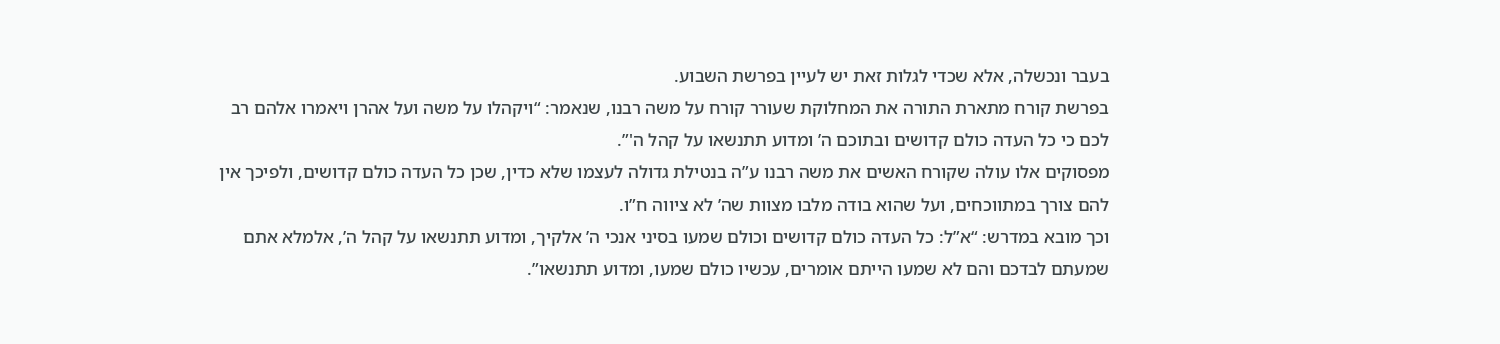בעבר ונכשלה, אלא שכדי לגלות זאת יש לעיין בפרשת השבוע.
בפרשת קורח מתארת התורה את המחלוקת שעורר קורח על משה רבנו, שנאמר: “ויקהלו על משה ועל אהרן ויאמרו אלהם רב לכם כי כל העדה כולם קדושים ובתוכם ה’ ומדוע תתנשאו על קהל ה'”.
מפסוקים אלו עולה שקורח האשים את משה רבנו ע”ה בנטילת גדולה לעצמו שלא כדין, שכן כל העדה כולם קדושים, ולפיכך אין להם צורך במתווכחים, ועל שהוא בודה מלבו מצוות שה’ לא ציווה ח”ו.
וכך מובא במדרש: “א”ל: כל העדה כולם קדושים וכולם שמעו בסיני אנכי ה’ אלקיך, ומדוע תתנשאו על קהל ה’, אלמלא אתם שמעתם לבדכם והם לא שמעו הייתם אומרים, עכשיו כולם שמעו, ומדוע תתנשאו”.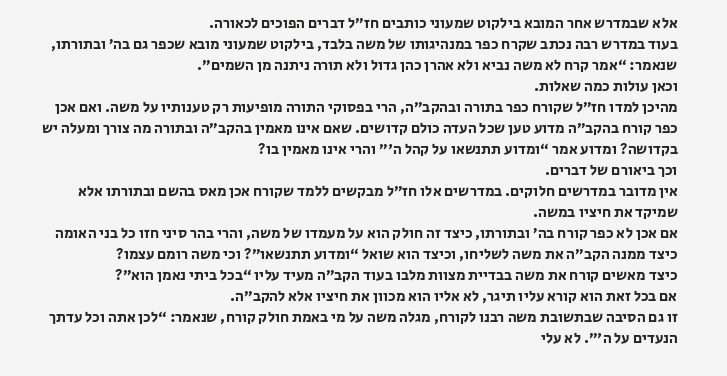אלא שבמדרש אחר המובא בילקוט שמעוני כותבים חז”ל דברים הפוכים לכאורה.
בעוד במדרש רבה נכתב שקרח כפר במנהיגותו של משה בלבד, בילקוט שמעוני מובא שכפר גם בה’ ובתורתו, שנאמר: “אמר קרח לא משה נביא ולא אהרן כהן גדול ולא תורה ניתנה מן השמים”.
וכאן עולות כמה שאלות.
מהיכן למדו חז”ל שקורח כפר בתורה ובהקב”ה, הרי בפסוקי התורה מופיעות רק טענותיו על משה. ואם אכן כפר קורח בהקב”ה מדוע טען שכל העדה כולם קדושים. שאם אינו מאמין בהקב”ה ובתורה מה צורך ומעלה יש בקדושה? ומדוע אמר “ומדוע תתנשאו על קהל ה'” והרי אינו מאמין בו?
וכך ביאורם של דברים.
אין מדובר במדרשים חלוקים. במדרשים אלו חז”ל מבקשים ללמד שקורח אכן מאס בהשם ובתורתו אלא שמיקד את חיציו במשה.
אם אכן לא כפר קורח בה’ ובתורתו, כיצד זה חולק הוא על מעמדו של משה, והרי בהר סיני חזו כל בני האומה כיצד ממנה הקב”ה את משה לשליחו, וכיצד הוא שואל “ומדוע תתנשאו”? וכי משה רומם עצמו?
כיצד מאשים קורח את משה בבדיית מצוות מלבו בעוד הקב”ה מעיד עליו “בכל ביתי נאמן הוא”?
אם בכל זאת הוא קורא עליו תיגר, לא אליו הוא מכוון את חיציו אלא להקב”ה.
זו גם הסיבה שבתשובת משה רבנו לקורח, מגלה משה על מי באמת חולק קורח, שנאמר: “לכן אתה וכל עדתך הנעדים על ה'”. לא עלי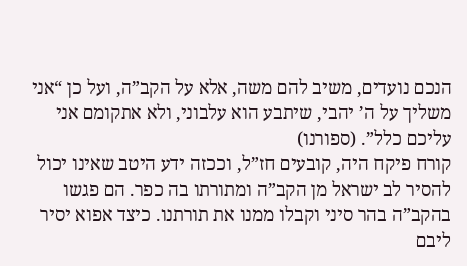הנכם נועדים, משיב להם משה, אלא על הקב”ה, ועל כן “אני משליך על ה’ יהבי, שיתבע הוא עלבוני, ולא אתקומם אני עליכם כלל”. (ספורנו)
קורח פיקח היה, קובעים חז”ל, וככזה ידע היטב שאינו יכול להסיר לב ישראל מן הקב”ה ומתורתו בה כפר. הם פגשו בהקב”ה בהר סיני וקבלו ממנו את תורתנו. כיצד אפוא יסיר ליבם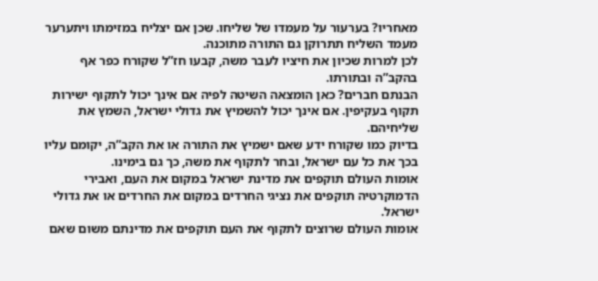מאחריו? בערעור על מעמדו של שליחו. שכן אם יצליח במזימתו ויתערער מעמד השליח תתרוקן גם התורה מתוכנה.
לכן למרות שכיון את חיציו לעבר משה, קבעו חז”ל שקורח כפר אף בהקב”ה ובתורתו.
הבנתם חברים? כאן הומצאה השיטה לפיה אם אינך יכול לתקוף ישירות תקוף בעקיפין. אם אינך יכול להשמיץ את גדולי ישראל, השמץ את שליחיהם.
בדיוק כמו שקורח ידע שאם ישמיץ את התורה או את הקב”ה, יקומם עליו בכך את כל עם ישראל, ובחר לתקוף את משה, כך גם בימינו.
אומות העולם תוקפים את מדינת ישראל במקום את העם, ואבירי הדמוקרטיה תוקפים את נציגי החרדים במקום את החרדים או את גדולי ישראל.
אומות העולם שרוצים לתקוף את העם תוקפים את מדינתם משום שאם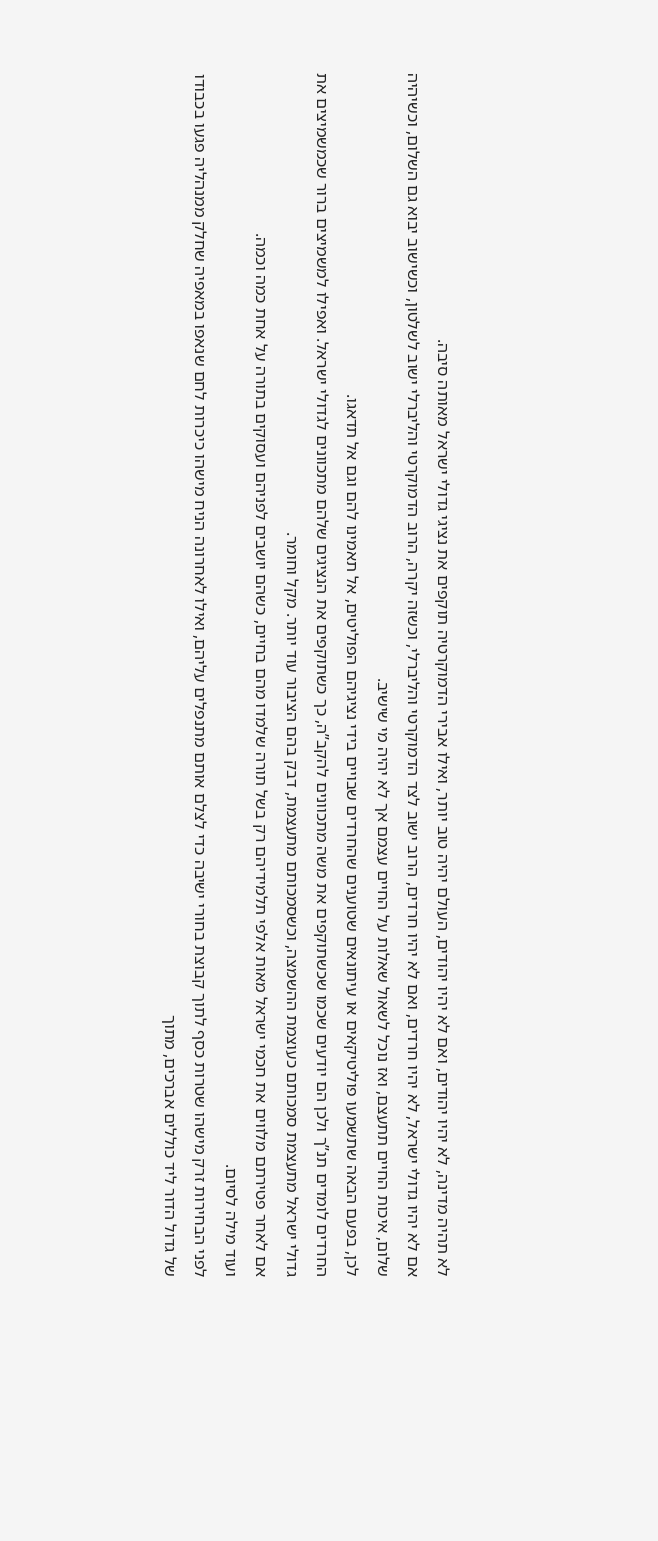לא תהיה מדינה, לא יהיו יהודים, ואם לא יהיו יהודים, העולם יהיה טוב יותר, ואילו אבירי הדמוקרטיה תוקפים את נציגי גדולי ישראל מאותה סיבה.
אם לא יהיו גדולי ישראל, לא יהיו חרדים, ואם לא יהיו חרדים, הרוב ישוב לצד הדמוקרטי והליברלי, וכשזה יקרה, הרוב הדמוקרטי והליברלי ישוב לשלטון, וכשישוב יבוא גם השלום, וכשיהיה שלום, איכות החיים תתעצם, ואז נוכל לשאול שאלות על החיים עצמם אך לא יהיה מי שישיב.
לכן, בפעם הבאה שתשמעו פוליטיקאים או עיתונאים שטוענים שהחרדים שבויים בידי נציגיהם הפוליטים, אל תאמינו להם וגם אל תדאגו.
החרדים לומדים תנ”ך ולכן הם יודעים שכמו שכשתוקפים את משה מתכוונים להקב”ה, כך כשתוקפים את הנציגים שלהם מתכוונים לגדולי ישראל. ואפילו למשמיצים ברור שכמשמיצים את גדולי ישראל מתעצמת סמכותם כעוצמת ההשמצה, וכשסמכותם מתעצמת, דבק בהם הציבור עוד יותר. מקל וחומר.
אם לאחר פטירתם מלווים את חכמי ישראל מאות אלפי תלמידיהם רק בשל תורה שלמדו מהם בחיים, כשהם יושבים לפניהם ועסוקים בתורה על אחת כמה וכמה.
ועוד מילה לסיום.
לפני הבחירות זרק מישהו שטרות כסף לתוך קבוצת בחורי ישיבה כדי לצלם אותם מתנפלים עליהם, ואילו לאחרונה הניח מישהו כיכרות לחם שנאפו במאפיה שחלק ממנהליה פגעו בכבודו של גדול הדור ליד כוללים אברכים, מתוך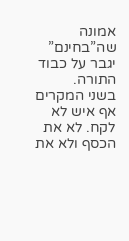אמונה שה”בחינם” יגבר על כבוד התורה.
בשני המקרים אף איש לא לקח. לא את הכסף ולא את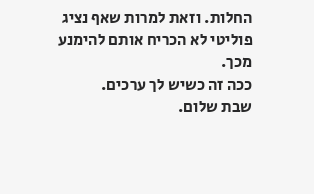החלות. וזאת למרות שאף נציג פוליטי לא הכריח אותם להימנע מכך.
ככה זה כשיש לך ערכים.
שבת שלום.